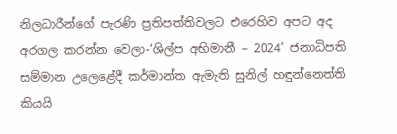නිලධාරීන්ගේ පැරණි ප්‍රතිපත්තිවලට එරෙහිව අපට අද අරගල කරන්න වෙලා-‘ශිල්ප අභිමානී – 2024’ ජනාධිපති සම්මාන උලෙළේදී කර්මාන්ත ඇමැති සුනිල් හඳුන්නෙත්ති කියයි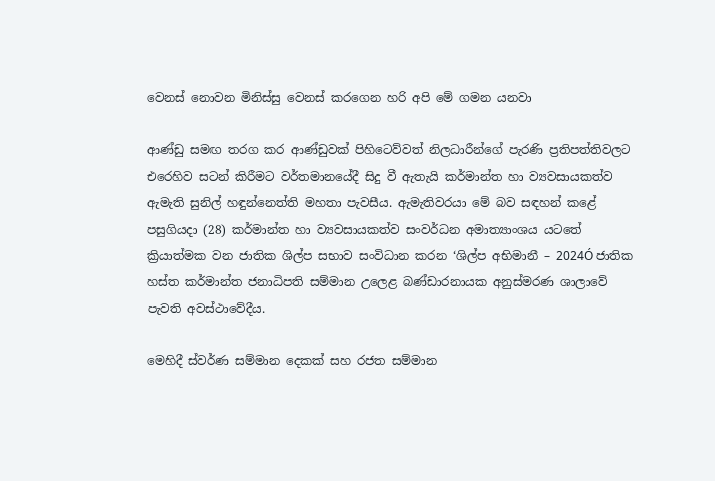වෙනස් නොවන මිනිස්සු වෙනස් කරගෙන හරි අපි මේ ගමන යනවා

ආණ්ඩු සමඟ තරග කර ආණ්ඩුවක් පිහිටෙව්වත් නිලධාරීන්ගේ පැරණි ප්‍රතිපත්තිවලට එරෙහිව සටන් කිරීමට වර්තමානයේදී සිදු වී ඇතැයි කර්මාන්ත හා ව්‍යවසායකත්ව ඇමැති සුනිල් හඳුන්නෙත්ති මහතා පැවසීය. ඇමැතිවරයා මේ බව සඳහන් කළේ පසුගියදා (28) කර්මාන්ත හා ව්‍යවසායකත්ව සංවර්ධන අමාත්‍යාංශය යටතේ ක්‍රියාත්මක වන ජාතික ශිල්ප සභාව සංවිධාන කරන ‘ශිල්ප අභිමානී – 2024Ó ජාතික හස්ත කර්මාන්ත ජනාධිපති සම්මාන උලෙළ බණ්ඩාරනායක අනුස්මරණ ශාලාවේ පැවති අවස්ථාවේදීය.

මෙහිදී ස්වර්ණ සම්මාන දෙකක් සහ රජත සම්මාන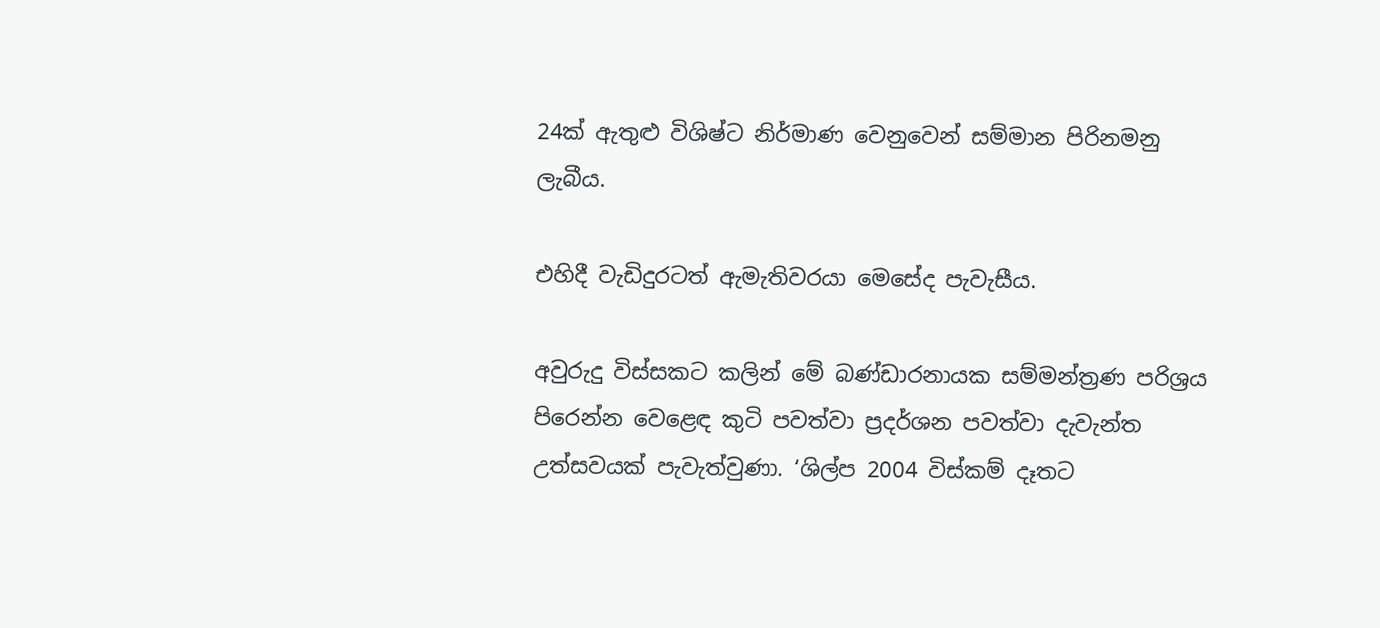24ක් ඇතුළු විශිෂ්ට නිර්මාණ වෙනුවෙන් සම්මාන පිරිනමනු ලැබීය.

එහිදී වැඩිදුරටත් ඇමැතිවරයා මෙසේද පැවැසීය.

අවුරුදු විස්සකට කලින් මේ බණ්ඩාරනායක සම්මන්ත්‍රණ පරිශ්‍රය පිරෙන්න වෙළෙඳ කුටි පවත්වා ප්‍රදර්ශන පවත්වා දැවැන්ත උත්සවයක් පැවැත්වුණා. ‘ශිල්ප 2004 විස්කම් දෑතට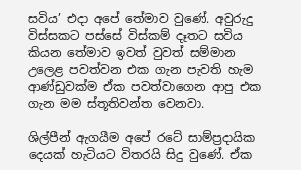සවිය’ එදා අපේ තේමාව වුණේ. අවුරුදු විස්සකට පස්සේ විස්කම් දෑතට සවිය කියන තේමාව ඉවත් වුවත් සම්මාන උලෙළ පවත්වන එක ගැන පැවති හැම ආණ්ඩුවක්ම ඒක පවත්වාගෙන ආපු එක ගැන මම ස්තූතිවන්ත වෙනවා.

ශිල්පීන් ඇගයීම අපේ රටේ සාම්ප්‍රදායික දෙයක් හැටියට විතරයි සිදු වුණේ. ඒක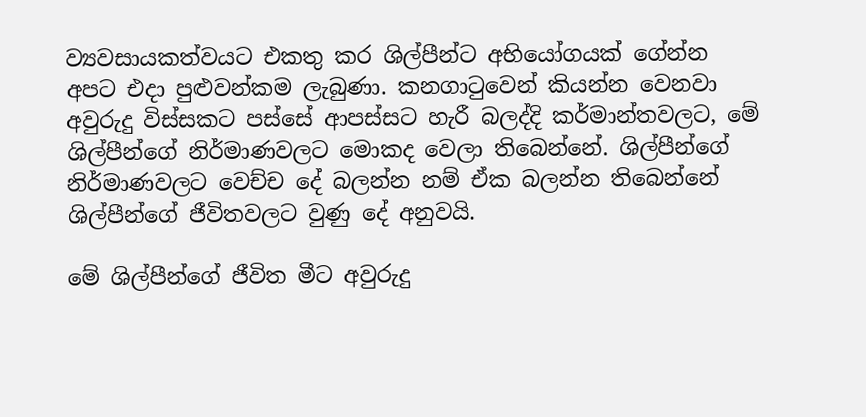ව්‍යවසායකත්වයට එකතු කර ශිල්පීන්ට අභියෝගයක් ගේන්න අපට එදා පුළුවන්කම ලැබුණා. කනගාටුවෙන් කියන්න වෙනවා අවුරුදු විස්සකට පස්සේ ආපස්සට හැරී බලද්දි කර්මාන්තවලට, මේ ශිල්පීන්ගේ නිර්මාණවලට මොකද වෙලා තිබෙන්නේ. ශිල්පීන්ගේ නිර්මාණවලට වෙච්ච දේ බලන්න නම් ඒක බලන්න තිබෙන්නේ ශිල්පීන්ගේ ජීවිතවලට වුණු දේ අනුවයි.

මේ ශිල්පීන්ගේ ජීවිත මීට අවුරුදු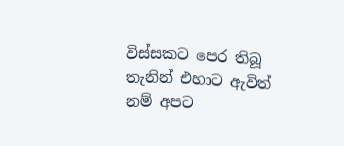විස්සකට පෙර තිබූ තැනින් එහාට ඇවිත් නම් අපට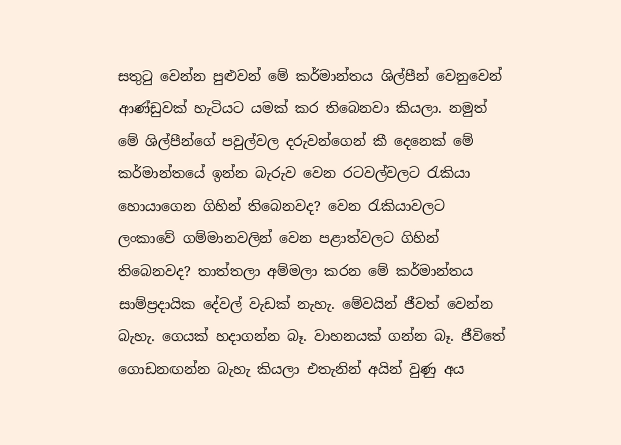සතුටු වෙන්න පුළුවන් මේ කර්මාන්තය ශිල්පීන් වෙනුවෙන් ආණ්ඩුවක් හැටියට යමක් කර තිබෙනවා කියලා. නමුත් මේ ශිල්පීන්ගේ පවුල්වල දරුවන්ගෙන් කී දෙනෙක් මේ කර්මාන්තයේ ඉන්න බැරුව වෙන රටවල්වලට රැකියා හොයාගෙන ගිහින් තිබෙනවද? වෙන රැකියාවලට ලංකාවේ ගම්මානවලින් වෙන පළාත්වලට ගිහින් තිබෙනවද? තාත්තලා අම්මලා කරන මේ කර්මාන්තය සාම්ප්‍රදායික දේවල් වැඩක් නැහැ. මේවයින් ජීවත් වෙන්න බැහැ. ගෙයක් හදාගන්න බෑ. වාහනයක් ගන්න බෑ. ජීවිතේ ගොඩනඟන්න බැහැ කියලා එතැනින් අයින් වුණු අය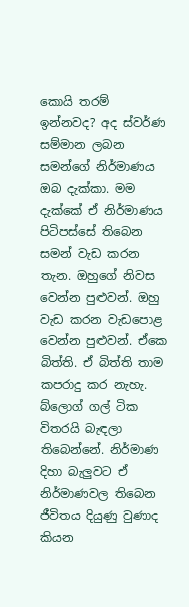කොයි තරම් ඉන්නවද? අද ස්වර්ණ සම්මාන ලබන සමන්ගේ නිර්මාණය ඔබ දැක්කා. මම දැක්කේ ඒ නිර්මාණය පිටිපස්සේ තිබෙන සමන් වැඩ කරන තැන. ඔහුගේ නිවස වෙන්න පුළුවන්. ඔහු වැඩ කරන වැඩපොළ වෙන්න පුළුවන්. ඒකෙ බිත්ති. ඒ බිත්ති තාම කපරාදු කර නැහැ. බ්ලොග් ගල් ටික විතරයි බැඳලා තිබෙන්නේ. නිර්මාණ දිහා බැලුවට ඒ නිර්මාණවල තිබෙන ජීවිතය දියුණු වුණාද කියන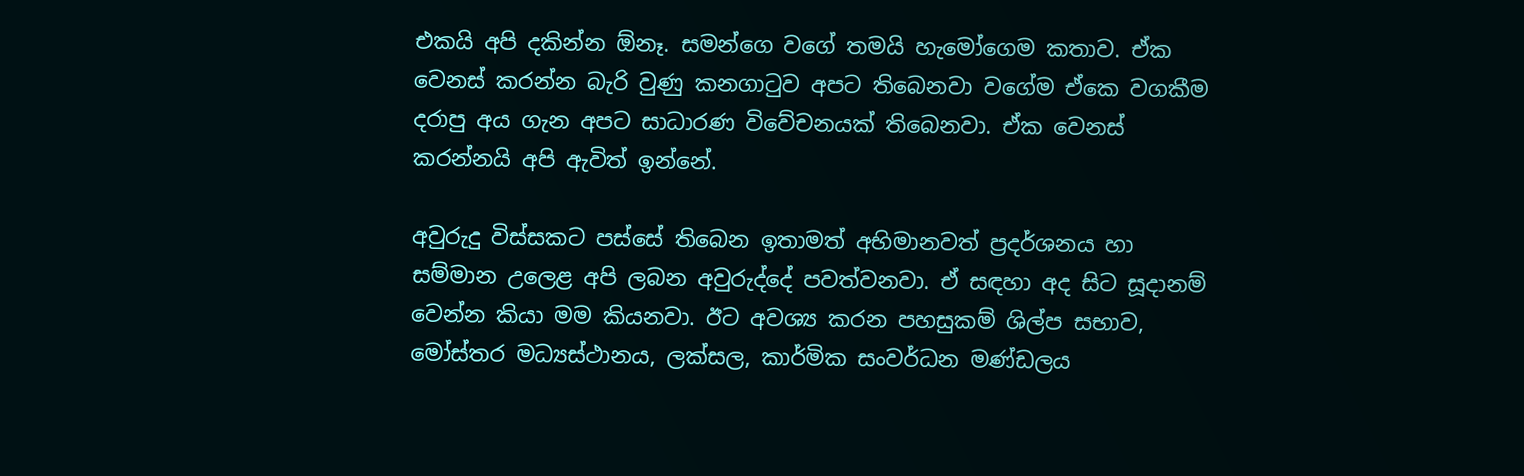එකයි අපි දකින්න ඕනෑ. සමන්ගෙ වගේ තමයි හැමෝගෙම කතාව. ඒක වෙනස් කරන්න බැරි වුණු කනගාටුව අපට තිබෙනවා වගේම ඒකෙ වගකීම දරාපු අය ගැන අපට සාධාරණ විවේචනයක් තිබෙනවා. ඒක වෙනස් කරන්නයි අපි ඇවිත් ඉන්නේ.

අවුරුදු විස්සකට පස්සේ තිබෙන ඉතාමත් අභිමානවත් ප්‍රදර්ශනය හා සම්මාන උලෙළ අපි ලබන අවුරුද්දේ පවත්වනවා. ඒ සඳහා අද සිට සූදානම් වෙන්න කියා මම කියනවා. ඊට අවශ්‍ය කරන පහසුකම් ශිල්ප සභාව, මෝස්තර මධ්‍යස්ථානය, ලක්සල, කාර්මික සංවර්ධන මණ්ඩලය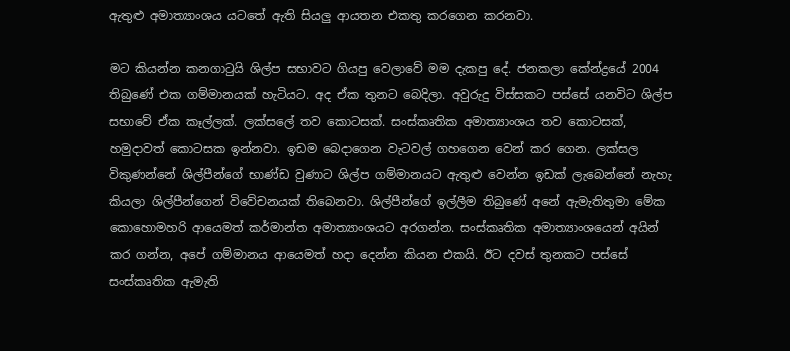ඇතුළු අමාත්‍යාංශය යටතේ ඇති සියලු ආයතන එකතු කරගෙන කරනවා.

මට කියන්න කනගාටුයි ශිල්ප සභාවට ගියපු වෙලාවේ මම දැකපු දේ. ජනකලා කේන්ද්‍රයේ 2004 තිබුණේ එක ගම්මානයක් හැටියට. අද ඒක තුනට බෙදිලා. අවුරුදු විස්සකට පස්සේ යනවිට ශිල්ප සභාවේ ඒක කෑල්ලක්. ලක්සලේ තව කොටසක්. සංස්කෘතික අමාත්‍යාංශය තව කොටසක්, හමුදාවත් කොටසක ඉන්නවා. ඉඩම බෙදාගෙන වැටවල් ගහගෙන වෙන් කර ගෙන. ලක්සල විකුණන්නේ ශිල්පීන්ගේ භාණ්ඩ වුණාට ශිල්ප ගම්මානයට ඇතුළු වෙන්න ඉඩක් ලැබෙන්නේ නැහැ කියලා ශිල්පීන්ගෙන් විවේචනයක් තිබෙනවා. ශිල්පීන්ගේ ඉල්ලීම තිබුණේ අනේ ඇමැතිතුමා මේක කොහොමහරි ආයෙමත් කර්මාන්ත අමාත්‍යාංශයට අරගන්න. සංස්කෘතික අමාත්‍යාංශයෙන් අයින් කර ගන්න, අපේ ගම්මානය ආයෙමත් හදා දෙන්න කියන එකයි. ඊට දවස් තුනකට පස්සේ සංස්කෘතික ඇමැති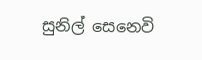සුනිල් සෙනෙවි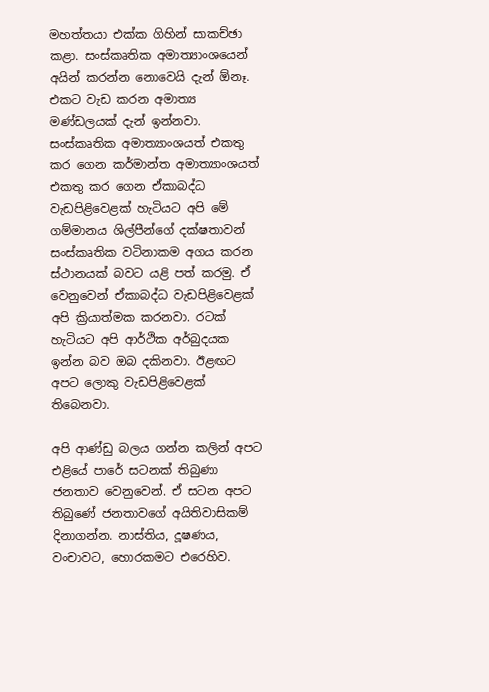මහත්තයා එක්ක ගිහින් සාකච්ඡා කළා. සංස්කෘතික අමාත්‍යාංශයෙන් අයින් කරන්න නොවෙයි දැන් ඕනෑ. එකට වැඩ කරන අමාත්‍ය මණ්ඩලයක් දැන් ඉන්නවා. සංස්කෘතික අමාත්‍යාංශයත් එකතු කර ගෙන කර්මාන්ත අමාත්‍යාංශයත් එකතු කර ගෙන ඒකාබද්ධ වැඩපිළිවෙළක් හැටියට අපි මේ ගම්මානය ශිල්පීන්ගේ දක්ෂතාවන් සංස්කෘතික වටිනාකම අගය කරන ස්ථානයක් බවට යළි පත් කරමු. ඒ වෙනුවෙන් ඒකාබද්ධ වැඩපිළිවෙළක් අපි ක්‍රියාත්මක කරනවා. රටක් හැටියට අපි ආර්ථික අර්බුදයක ඉන්න බව ඔබ දකිනවා. ඊළඟට අපට ලොකු වැඩපිළිවෙළක් තිබෙනවා.

අපි ආණ්ඩු බලය ගන්න කලින් අපට එළියේ පාරේ සටනක් තිබුණා ජනතාව වෙනුවෙන්. ඒ සටන අපට තිබුණේ ජනතාවගේ අයිතිවාසිකම් දිනාගන්න. නාස්තිය, දූෂණය, වංචාවට, හොරකමට එරෙහිව.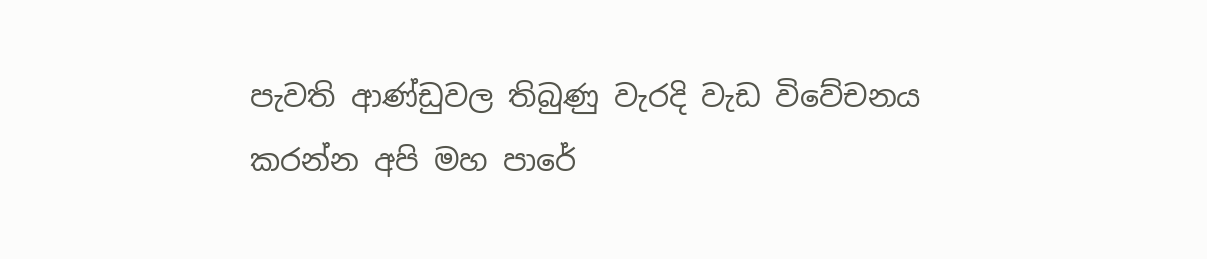පැවති ආණ්ඩුවල තිබුණු වැරදි වැඩ විවේචනය කරන්න අපි මහ පාරේ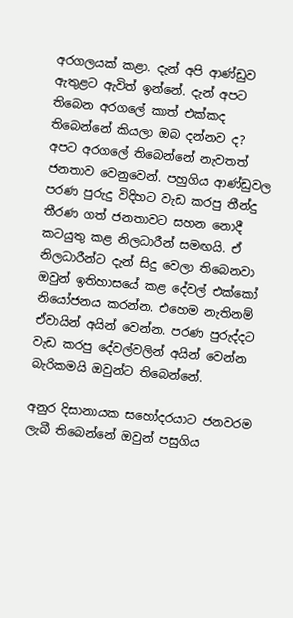අරගලයක් කළා. දැන් අපි ආණ්ඩුව ඇතුළට ඇවිත් ඉන්නේ. දැන් අපට තිබෙන අරගලේ කාත් එක්කද තිබෙන්නේ කියලා ඔබ දන්නව ද? අපට අරගලේ තිබෙ‍න්නේ නැවතත් ජනතාව වෙනුවෙන්. පහුගිය ආණ්ඩුවල පරණ පුරුදු විදිහට වැඩ කරපු තීන්දු තීරණ ගත් ජනතාවට සහන නොදී කටයුතු කළ නිලධාරීන් සමඟයි. ඒ නිලධාරීන්ට දැන් සිදු වෙලා තිබෙනවා ඔවුන් ඉතිහාසයේ කළ දේවල් එක්කෝ නියෝජනය කරන්න. එහෙම නැතිනම් ඒවායින් අයින් වෙන්න. පරණ පුරුද්දට වැඩ කරපු දේවල්වලින් අයින් වෙන්න බැරිකමයි ඔවුන්ට තිබෙන්නේ.

අනුර දිසානායක සහෝදරයාට ජනවරම ලැබී තිබෙන්නේ ඔවුන් පසුගිය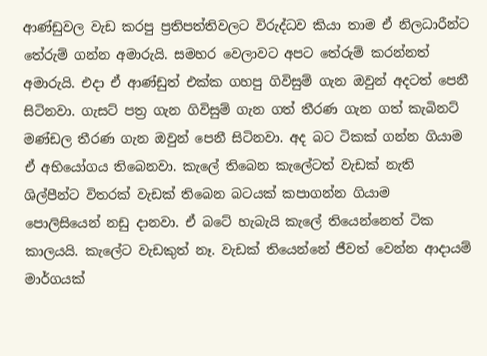ආණ්ඩුවල වැඩ කරපු ප්‍රතිපත්තිවලට විරුද්ධව කියා තාම ඒ නිලධාරීන්ට තේරුම් ගන්න අමාරුයි. සමහර වෙලාවට අපට තේරුම් කරන්නත් අමාරුයි. එදා ඒ ආණ්ඩුත් එක්ක ගහපු ගිවිසුම් ගැන ඔවුන් අදටත් පෙනී සිටිනවා. ගැසට් පත්‍ර ගැන ගිවිසුම් ගැන ගත් තීරණ ගැන ගත් කැබිනට් මණ්ඩල තීරණ ගැන ඔවුන් පෙනී සිටිනවා. අද බට ටිකක් ගන්න ගියාම ඒ අභියෝගය තිබෙනවා. කැලේ තිබෙන කැලේටත් වැඩක් නැති ශිල්පීන්ට විතරක් වැඩක් තිබෙන බටයක් කපාගන්න ගියාම පොලිසියෙන් නඩු දානවා. ඒ බටේ හැබැයි කැලේ තියෙන්නෙත් ටික කාලයයි. කැලේට වැඩකුත් නෑ. වැඩක් තියෙන්නේ ජීවත් වෙන්න ආදායම් මාර්ගයක්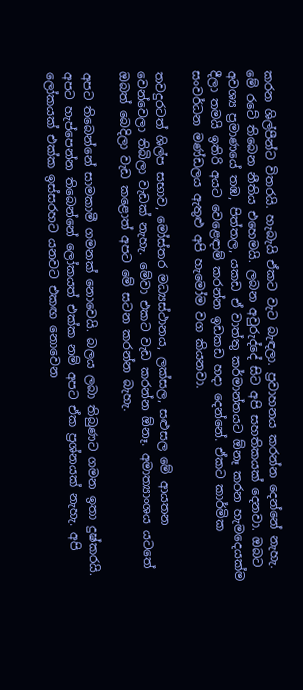කරන ශිල්පීන්ට විතරයි. හැබැයි ඒකට වැට බැඳලා. ප්‍රවාහනය කරන්න දෙන්නේ නැහැ. මේ රටේ තිබෙන නීතිය එහෙමයි. ලබන අවුරුද්දේ සිට අපි සහතිකයක් දෙනවා. ඔබට අවශ්‍ය ප්‍රමාණයේ තඹ, පිත්තල, යකඩ ඒ වාත්තු කර්මාන්තයට ඕනෑ කරන හැමදෙයක්ම දීලා තමයි ඉතිරි අයට වෙළෙඳාම් කරන්න ඉඩකඩ හදා දෙන්නේ. ඒකට කාර්මික සංවර්ධන මණ්ඩලය ඇතුළු අපි හැමෝම වග කියනවා.

තවදුරටත් ශිල්ප සභාව, මෝස්තර මධ්‍යස්ථානය, ලක්සල, සළුසල මේ ආයතන වෙන්වෙලා තිබිලා වැඩක් නැහැ. මේවා එකට වැඩ කරන්න ඕනෑ. අමාත්‍යාංශය යටතේ ඔබත් බෙදිලා වැඩ කළොත් අපට මේ සටන කරන්න බැහැ.

අපට තිබෙන්නේ සාමකාමී ගමනක් නොවෙයි. බලය ලබා තිබුණට ගමන ඉතා දුෂ්කරයි. අපට හැප්පෙන්න තිබෙන්නේ ලෝකයත් එක්ක නම් අපට ඒක ප්‍රශ්නයක් නැහැ. අපි ලෝකයක් එක්ක ඉස්සරහට යනවට එකඟ නොවෙන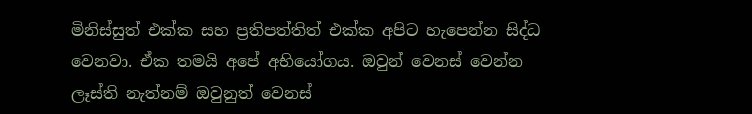මිනිස්සුත් එක්ක සහ ප්‍රතිපත්තිත් එක්ක අපිට හැපෙන්න සිද්ධ වෙනවා. ඒක තමයි අපේ අභියෝගය. ඔවුන් වෙනස් වෙන්න ලෑස්ති නැත්නම් ඔවුනුත් වෙනස්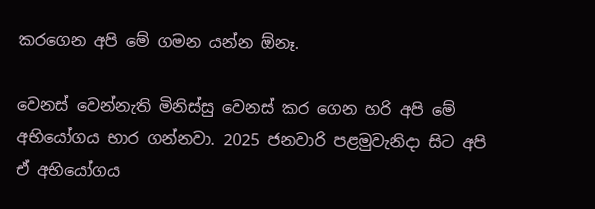කරගෙන අපි මේ ගමන යන්න ඕනෑ.

වෙනස් වෙන්නැති මිනිස්සු වෙනස් කර ගෙන හරි අපි මේ අභියෝගය භාර ගන්නවා. 2025 ජනවාරි පළමුවැනිදා සිට අපි ඒ අභියෝගය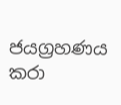ජයග්‍රහණය කරා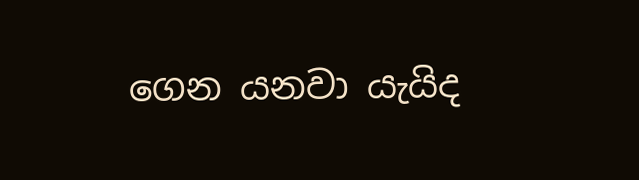ගෙන යනවා යැයිද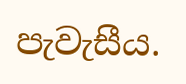පැවැසීය.